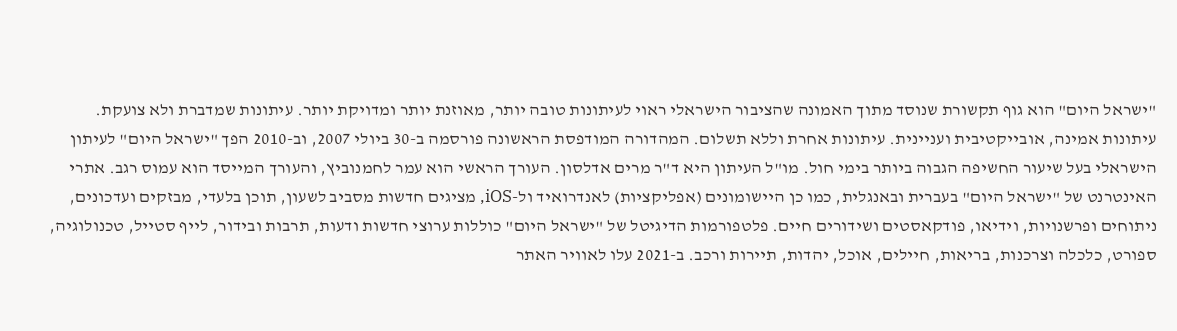"ישראל היום" הוא גוף תקשורת שנוסד מתוך האמונה שהציבור הישראלי ראוי לעיתונות טובה יותר, מאוזנת יותר ומדויקת יותר. עיתונות שמדברת ולא צועקת. עיתונות אמינה, אובייקטיבית ועניינית. עיתונות אחרת וללא תשלום. המהדורה המודפסת הראשונה פורסמה ב-30 ביולי 2007, וב-2010 הפך "ישראל היום" לעיתון הישראלי בעל שיעור החשיפה הגבוה ביותר בימי חול. מו"ל העיתון היא ד"ר מרים אדלסון. העורך הראשי הוא עמר לחמנוביץ, והעורך המייסד הוא עמוס רגב. אתרי האינטרנט של "ישראל היום" בעברית ובאנגלית, כמו כן היישומונים (אפליקציות) לאנדרואיד ול-iOS, מציגים חדשות מסביב לשעון, תוכן בלעדי, מבזקים ועדכונים, ניתוחים ופרשנויות, וידיאו, פודקאסטים ושידורים חיים. פלטפורמות הדיגיטל של "ישראל היום" כוללות ערוצי חדשות ודעות, תרבות ובידור, לייף סטייל, טכנולוגיה, ספורט, כלכלה וצרכנות, בריאות, חיילים, אוכל, יהדות, תיירות ורכב. ב-2021 עלו לאוויר האתר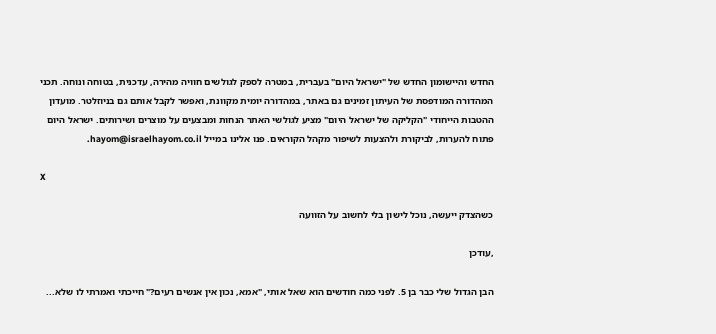החדש והיישומון החדש של "ישראל היום" בעברית, במטרה לספק לגולשים חוויה מהירה, עדכנית, בטוחה ונוחה. תכני המהדורה המודפסת של העיתון זמינים גם באתר, במהדורה יומית מקוונת, ואפשר לקבל אותם גם בניוזלטר. מועדון ההטבות הייחודי "הקליקה של ישראל היום" מציע לגולשי האתר הנחות ומבצעים על מוצרים ושירותים. ישראל היום פתוח להערות, לביקורת ולהצעות לשיפור מקהל הקוראים. פנו אלינו במייל hayom@israelhayom.co.il.

X

כשהצדק ייעשה, נוכל לישון בלי לחשוב על הזוועה

,עודכן

הבן הגדול שלי כבר בן 5. לפני כמה חודשים הוא שאל אותי, "אמא, נכון אין אנשים רעים?" חייכתי ואמרתי לו שלא...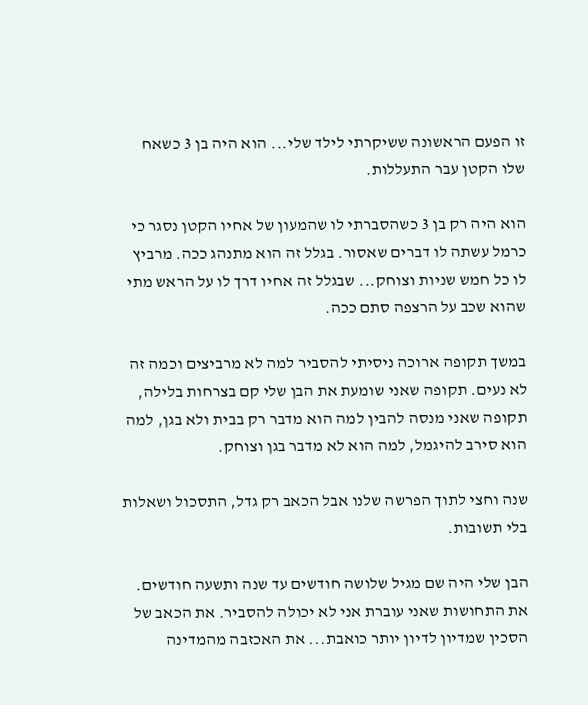זו הפעם הראשונה ששיקרתי לילד שלי... הוא היה בן 3 כשאח שלו הקטן עבר התעללות.

הוא היה רק בן 3 כשהסברתי לו שהמעון של אחיו הקטן נסגר כי כרמל עשתה לו דברים שאסור. בגלל זה הוא מתנהג ככה. מרביץ לו כל חמש שניות וצוחק... שבגלל זה אחיו דרך לו על הראש מתי שהוא שכב על הרצפה סתם ככה.

במשך תקופה ארוכה ניסיתי להסביר למה לא מרביצים וכמה זה לא נעים. תקופה שאני שומעת את הבן שלי קם בצרחות בלילה, תקופה שאני מנסה להבין למה הוא מדבר רק בבית ולא בגן, למה הוא סירב להיגמל, למה הוא לא מדבר בגן וצוחק.

שנה וחצי לתוך הפרשה שלנו אבל הכאב רק גדל, התסכול ושאלות בלי תשובות.

הבן שלי היה שם מגיל שלושה חודשים עד שנה ותשעה חודשים. את התחושות שאני עוברת אני לא יכולה להסביר. את הכאב של הסכין שמדיון לדיון יותר כואבת... את האכזבה מהמדינה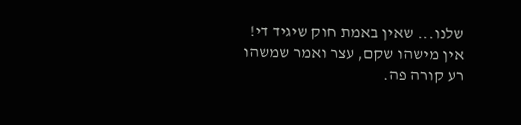שלנו... שאין באמת חוק שיגיד די! אין מישהו שקם, עצר ואמר שמשהו רע קורה פה.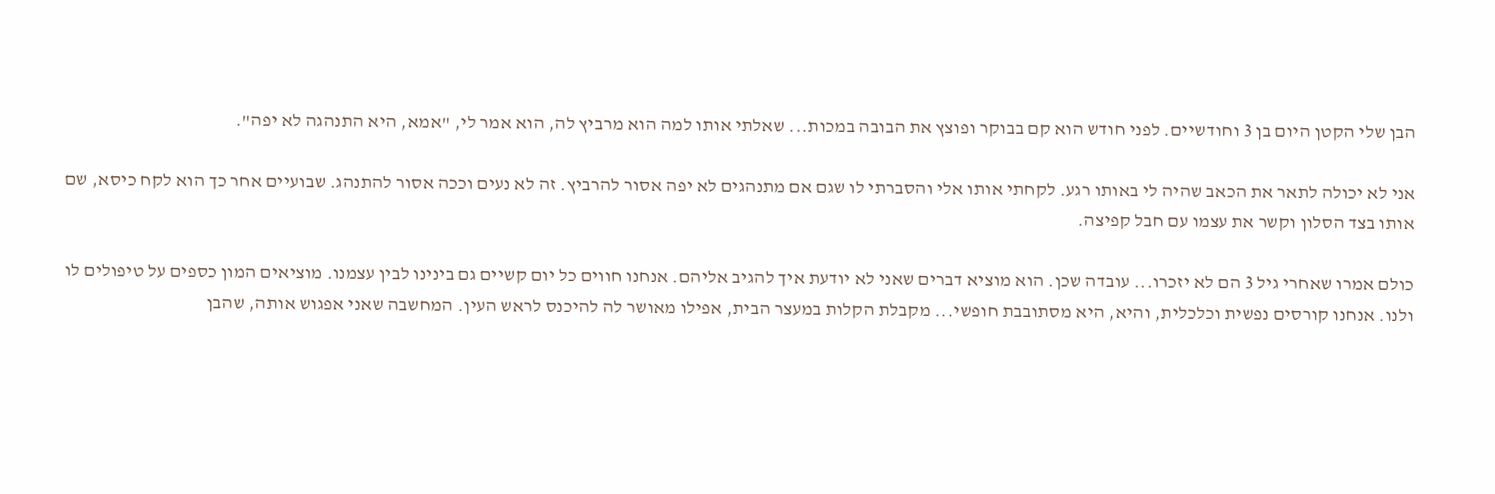הבן שלי הקטן היום בן 3 וחודשיים. לפני חודש הוא קם בבוקר ופוצץ את הבובה במכות... שאלתי אותו למה הוא מרביץ לה, הוא אמר לי, "אמא, היא התנהגה לא יפה".

אני לא יכולה לתאר את הכאב שהיה לי באותו רגע. לקחתי אותו אלי והסברתי לו שגם אם מתנהגים לא יפה אסור להרביץ. זה לא נעים וככה אסור להתנהג. שבועיים אחר כך הוא לקח כיסא, שם אותו בצד הסלון וקשר את עצמו עם חבל קפיצה.

כולם אמרו שאחרי גיל 3 הם לא יזכרו... עובדה שכן. הוא מוציא דברים שאני לא יודעת איך להגיב אליהם. אנחנו חווים כל יום קשיים גם בינינו לבין עצמנו. מוציאים המון כספים על טיפולים לו ולנו. אנחנו קורסים נפשית וכלכלית, והיא, היא מסתובבת חופשי... מקבלת הקלות במעצר הבית, אפילו מאושר לה להיכנס לראש העין. המחשבה שאני אפגוש אותה, שהבן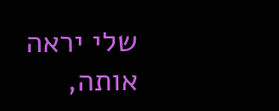שלי יראה אותה,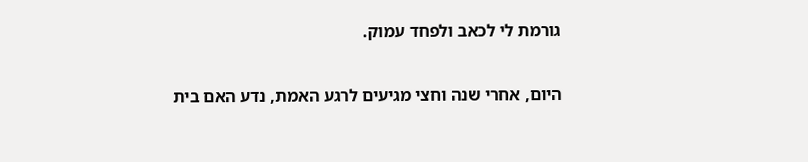גורמת לי לכאב ולפחד עמוק.

היום, אחרי שנה וחצי מגיעים לרגע האמת, נדע האם בית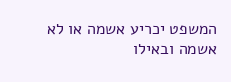המשפט יכריע אשמה או לא אשמה ובאילו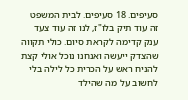סעיפים. 18 סעיפים. לבית המשפט זה עוד תיק בלו"ז, לנו זה עוד צעד ענק קדימה לקראת סיום. כולי תקווה שהצדק ייעשה ואנחנו נוכל אולי קצת להניח ראש על הכרית כל לילה בלי לחשוב על מה שהילד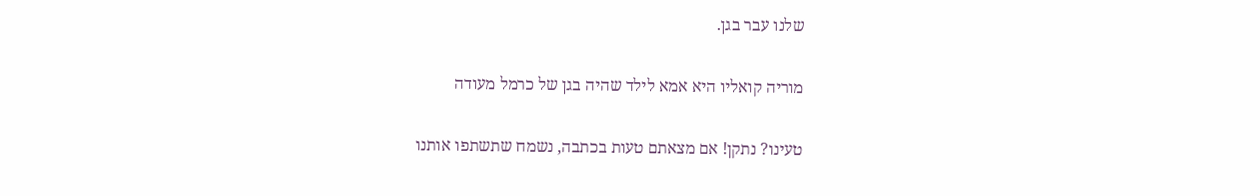שלנו עבר בגן.

מוריה קואליו היא אמא לילד שהיה בגן של כרמל מעודה

טעינו? נתקן! אם מצאתם טעות בכתבה, נשמח שתשתפו אותנו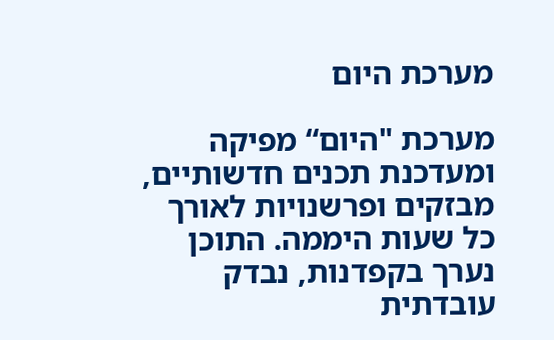מערכת היום

מערכת "היום“ מפיקה ומעדכנת תכנים חדשותיים, מבזקים ופרשנויות לאורך כל שעות היממה. התוכן נערך בקפדנות, נבדק עובדתית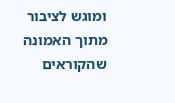ומוגש לציבור מתוך האמונה שהקוראים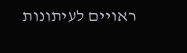ראויים לעיתונות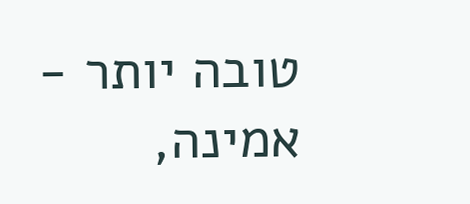טובה יותר - אמינה,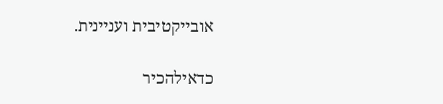אובייקטיבית ועניינית.

כדאילהכיר